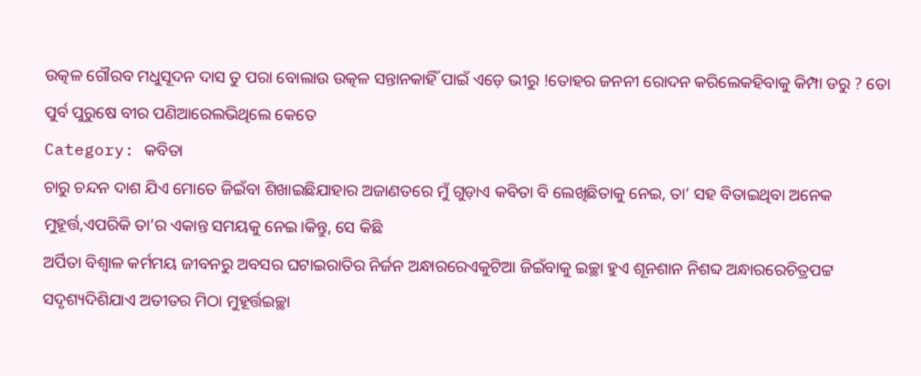ଉତ୍କଳ ଗୌରବ ମଧୁସୂଦନ ଦାସ ତୁ ପରା ବୋଲାଉ ଉତ୍କଳ ସନ୍ତାନକାହିଁ ପାଇଁ ଏଡ଼େ ଭୀରୁ !ତୋହର ଜନନୀ ରୋଦନ କରିଲେକହିବାକୁ କିମ୍ପା ଡରୁ ? ତୋ ପୁର୍ବ ପୁରୁଷେ ବୀର ପଣିଆରେଲଭିଥିଲେ କେତେ
Category: କବିତା
ଚାରୁ ଚନ୍ଦନ ଦାଶ ଯିଏ ମୋତେ ଜିଇଁବା ଶିଖାଇଛିଯାହାର ଅଜାଣତରେ ମୁଁ ଗୁଡ଼ାଏ କବିତା ବି ଲେଖିଛିତାକୁ ନେଇ, ତା’ ସହ ବିତାଇଥିବା ଅନେକ ମୁହୂର୍ତ୍ତ,ଏପରିକି ତା’ର ଏକାନ୍ତ ସମୟକୁ ନେଇ।କିନ୍ତୁ, ସେ କିଛି
ଅର୍ପିତା ବିଶ୍ୱାଳ କର୍ମମୟ ଜୀବନରୁ ଅବସର ଘଟାଇରାତିର ନିର୍ଜନ ଅନ୍ଧାରରେଏକୁଟିଆ ଜିଇଁବାକୁ ଇଚ୍ଛା ହୁଏ ଶୂନଶାନ ନିଶବ୍ଦ ଅନ୍ଧାରରେଚିତ୍ରପଟ୍ଟ ସଦୃଶ୍ୟଦିଶିଯାଏ ଅତୀତର ମିଠା ମୁହୂର୍ତ୍ତଇଚ୍ଛା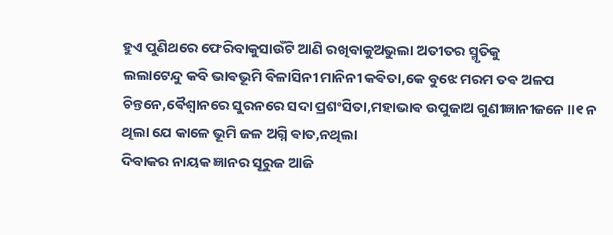ହୁଏ ପୁଣିଥରେ ଫେରିବାକୁସାଉଁଟି ଆଣି ରଖିବାକୁଅଭୁଲା ଅତୀତର ସ୍ମୃତିକୁ
ଲଲାଟେନ୍ଦୁ କବି ଭାଵଭୂମି ଵିଳାସିନୀ ମାନିନୀ କଵିତା,କେ ବୁଝେ ମରମ ତଵ ଅଳପ ଚିନ୍ତନେ,ଵୈଶ୍ଵାନରେ ସୁରନରେ ସଦା ପ୍ରଶଂସିତା,ମହାଭାଵ ଉପୁଜାଅ ଗୁଣୀଜ୍ଞାନୀଜନେ ॥୧ ନ ଥିଲା ଯେ କାଳେ ଭୂମି ଜଳ ଅଗ୍ନି ଵାତ,ନଥିଲା
ଦିବାକର ନାୟକ ଜ୍ଞାନର ସୂରୁଜ ଆଜି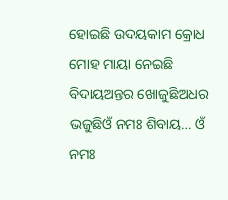ହୋଇଛି ଉଦୟକାମ କ୍ରୋଧ ମୋହ ମାୟା ନେଇଛି ବିଦାୟଅନ୍ତର ଖୋଜୁଛିଅଧର ଭଜୁଛିଓଁ ନମଃ ଶିବାୟ… ଓଁ ନମଃ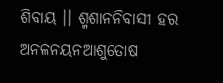ଶିବାୟ ।। ଶ୍ମଶାନନିବାସୀ ହର ଅନଳନୟନଆଶୁତୋଷ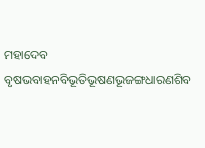ମହାଦେବ ବୃଷଭବାହନବିଭୂତିଭୂଷଣଭୂଜଙ୍ଗଧାରଣଶିବ